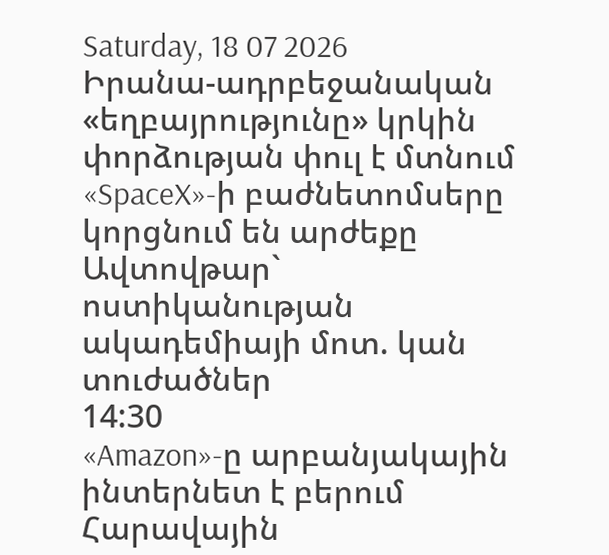Saturday, 18 07 2026
Իրանա-ադրբեջանական «եղբայրությունը» կրկին փորձության փուլ է մտնում
«SpaceX»-ի բաժնետոմսերը կորցնում են արժեքը
Ավտովթար` ոստիկանության ակադեմիայի մոտ. կան տուժածներ
14:30
«Amazon»-ը արբանյակային ինտերնետ է բերում Հարավային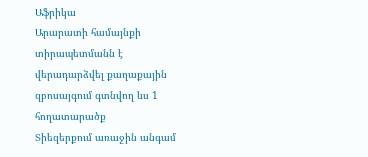Աֆրիկա
Արարատի համայնքի տիրապետմանն է վերադարձվել քաղաքային զբոսայգում գտնվող ևս 1 հողատարածք
Տիեզերքում առաջին անգամ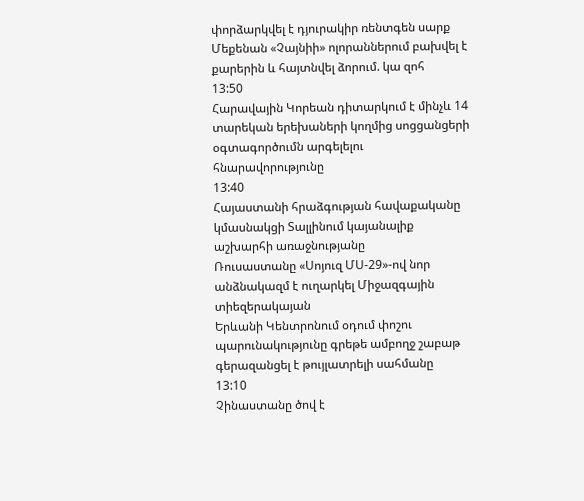փորձարկվել է դյուրակիր ռենտգեն սարք
Մեքենան «Չայնիի» ոլորաններում բախվել է քարերին և հայտնվել ձորում. կա զոհ
13:50
Հարավային Կորեան դիտարկում է մինչև 14 տարեկան երեխաների կողմից սոցցանցերի օգտագործումն արգելելու հնարավորությունը
13:40
Հայաստանի հրաձգության հավաքականը կմասնակցի Տալլինում կայանալիք աշխարհի առաջնությանը
Ռուսաստանը «Սոյուզ ՄՍ-29»-ով նոր անձնակազմ է ուղարկել Միջազգային տիեզերակայան
Երևանի Կենտրոնում օդում փոշու պարունակությունը գրեթե ամբողջ շաբաթ գերազանցել է թույլատրելի սահմանը
13:10
Չինաստանը ծով է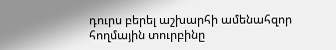դուրս բերել աշխարհի ամենահզոր հողմային տուրբինը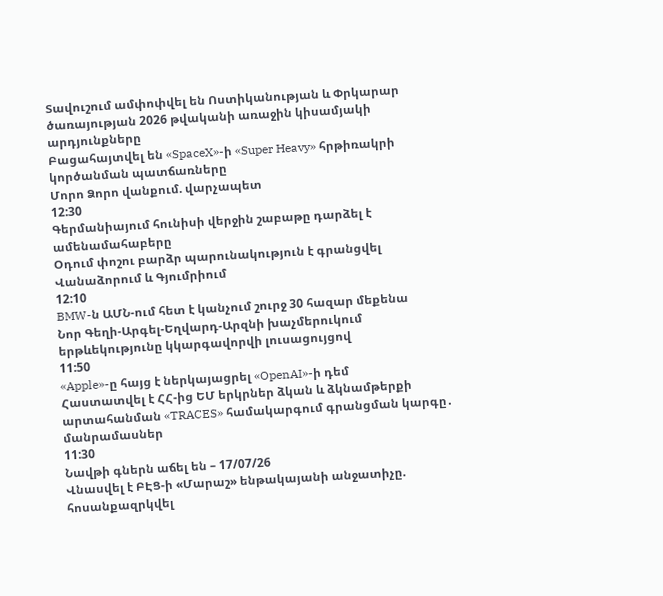Տավուշում ամփոփվել են Ոստիկանության և Փրկարար ծառայության 2026 թվականի առաջին կիսամյակի արդյունքները
Բացահայտվել են «SpaceX»-ի «Super Heavy» հրթիռակրի կործանման պատճառները
Մորո Ձորո վանքում. վարչապետ
12:30
Գերմանիայում հունիսի վերջին շաբաթը դարձել է ամենամահաբերը
Օդում փոշու բարձր պարունակություն է գրանցվել Վանաձորում և Գյումրիում
12:10
BMW-ն ԱՄՆ-ում հետ է կանչում շուրջ 30 հազար մեքենա
Նոր Գեղի-Արգել-Եղվարդ-Արզնի խաչմերուկում երթևեկությունը կկարգավորվի լուսացույցով
11:50
«Apple»-ը հայց է ներկայացրել «OpenAI»-ի դեմ
Հաստատվել է ՀՀ-ից ԵՄ երկրներ ձկան և ձկնամթերքի արտահանման «TRACES» համակարգում գրանցման կարգը․ մանրամասներ
11:30
Նավթի գներն աճել են – 17/07/26
Վնասվել է ԲԷՑ-ի «Մարաշ» ենթակայանի անջատիչը. հոսանքազրկվել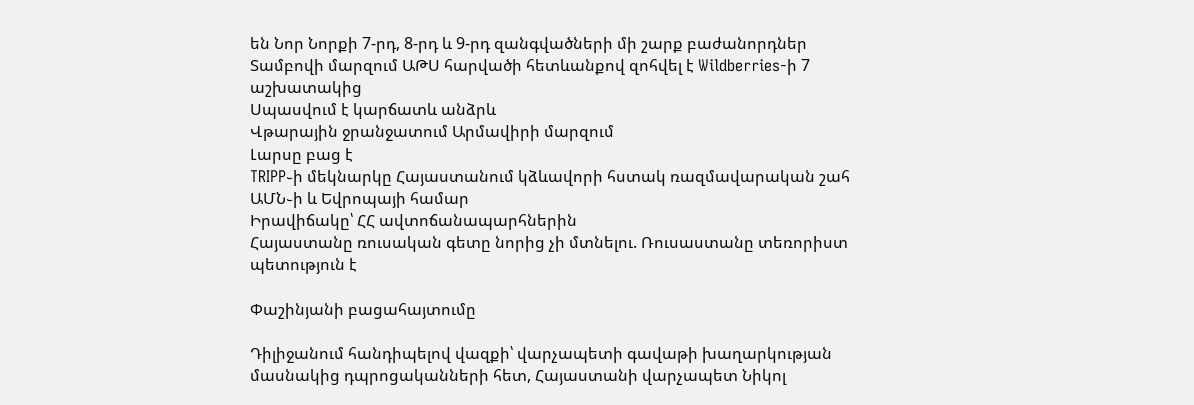են Նոր Նորքի 7-րդ, 8-րդ և 9-րդ զանգվածների մի շարք բաժանորդներ
Տամբովի մարզում ԱԹՍ հարվածի հետևանքով զոհվել է Wildberries-ի 7 աշխատակից
Սպասվում է կարճատև անձրև
Վթարային ջրանջատում Արմավիրի մարզում
Լարսը բաց է
TRIPP֊ի մեկնարկը Հայաստանում կձևավորի հստակ ռազմավարական շահ ԱՄՆ֊ի և Եվրոպայի համար
Իրավիճակը՝ ՀՀ ավտոճանապարհներին
Հայաստանը ռուսական գետը նորից չի մտնելու. Ռուսաստանը տեռորիստ պետություն է

Փաշինյանի բացահայտումը

Դիլիջանում հանդիպելով վազքի՝ վարչապետի գավաթի խաղարկության մասնակից դպրոցականների հետ, Հայաստանի վարչապետ Նիկոլ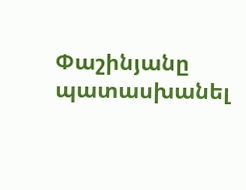Փաշինյանը պատասխանել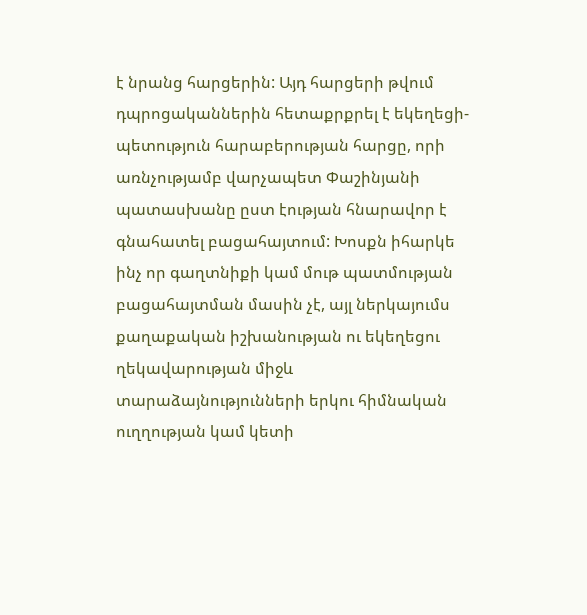է նրանց հարցերին: Այդ հարցերի թվում դպրոցականներին հետաքրքրել է եկեղեցի-պետություն հարաբերության հարցը, որի առնչությամբ վարչապետ Փաշինյանի պատասխանը ըստ էության հնարավոր է գնահատել բացահայտում: Խոսքն իհարկե ինչ որ գաղտնիքի կամ մութ պատմության բացահայտման մասին չէ, այլ ներկայումս քաղաքական իշխանության ու եկեղեցու ղեկավարության միջև տարաձայնությունների երկու հիմնական ուղղության կամ կետի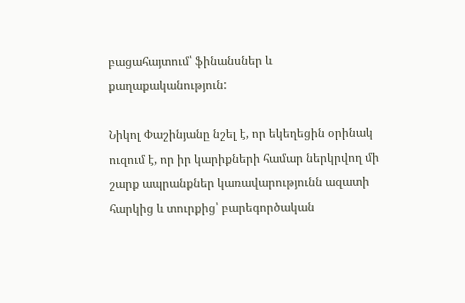բացահայտում՝ ֆինանսներ և քաղաքականություն:

Նիկոլ Փաշինյանը նշել է, որ եկեղեցին օրինակ ուզում է, որ իր կարիքների համար ներկրվող մի շարք ապրանքներ կառավարությունն ազատի հարկից և տուրքից՝ բարեգործական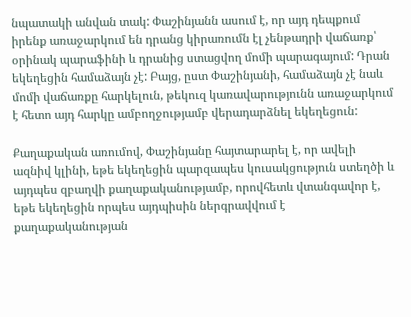նպատակի անվան տակ: Փաշինյանն ասում է, որ այդ դեպքում իրենք առաջարկում են դրանց կիրառումն էլ չենթադրի վաճառք՝ օրինակ պարաֆինի և դրանից ստացվող մոմի պարագայում: Դրան եկեղեցին համաձայն չէ: Բայց, ըստ Փաշինյանի, համաձայն չէ նաև մոմի վաճառքը հարկելուն, թեկուզ կառավարությունն առաջարկում է հետո այդ հարկը ամբողջությամբ վերադարձնել եկեղեցուն:

Քաղաքական առումով, Փաշինյանը հայտարարել է, որ ավելի ազնիվ կլինի, եթե եկեղեցին պարզապես կուսակցություն ստեղծի և այդպես զբաղվի քաղաքականությամբ, որովհետև վտանգավոր է, եթե եկեղեցին որպես այդպիսին ներգրավվում է քաղաքականության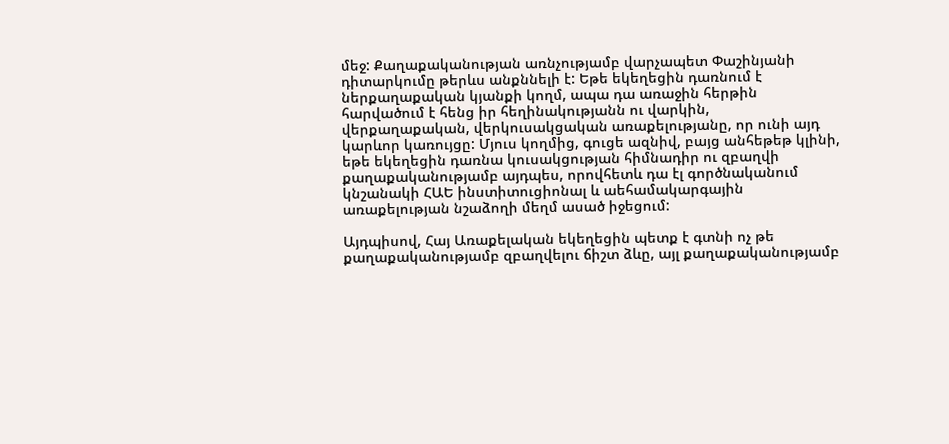մեջ: Քաղաքականության առնչությամբ վարչապետ Փաշինյանի դիտարկումը թերևս անքննելի է: Եթե եկեղեցին դառնում է ներքաղաքական կյանքի կողմ, ապա դա առաջին հերթին հարվածում է հենց իր հեղինակությանն ու վարկին, վերքաղաքական, վերկուսակցական առաքելությանը, որ ունի այդ կարևոր կառույցը: Մյուս կողմից, գուցե ազնիվ, բայց անհեթեթ կլինի, եթե եկեղեցին դառնա կուսակցության հիմնադիր ու զբաղվի քաղաքականությամբ այդպես, որովհետև դա էլ գործնականում կնշանակի ՀԱԵ ինստիտուցիոնալ և աեհամակարգային առաքելության նշաձողի մեղմ ասած իջեցում:

Այդպիսով, Հայ Առաքելական եկեղեցին պետք է գտնի ոչ թե քաղաքականությամբ զբաղվելու ճիշտ ձևը, այլ քաղաքականությամբ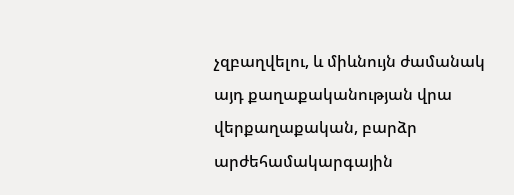չզբաղվելու, և միևնույն ժամանակ այդ քաղաքականության վրա վերքաղաքական, բարձր արժեհամակարգային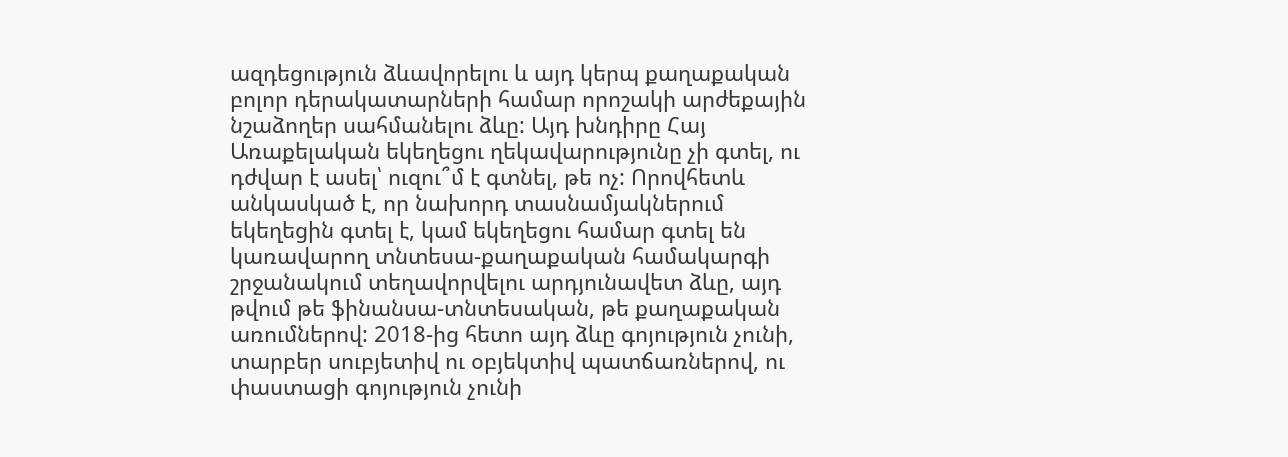ազդեցություն ձևավորելու և այդ կերպ քաղաքական բոլոր դերակատարների համար որոշակի արժեքային նշաձողեր սահմանելու ձևը: Այդ խնդիրը Հայ Առաքելական եկեղեցու ղեկավարությունը չի գտել, ու դժվար է ասել՝ ուզու՞մ է գտնել, թե ոչ: Որովհետև անկասկած է, որ նախորդ տասնամյակներում եկեղեցին գտել է, կամ եկեղեցու համար գտել են կառավարող տնտեսա-քաղաքական համակարգի շրջանակում տեղավորվելու արդյունավետ ձևը, այդ թվում թե ֆինանսա-տնտեսական, թե քաղաքական առումներով: 2018-ից հետո այդ ձևը գոյություն չունի, տարբեր սուբյետիվ ու օբյեկտիվ պատճառներով, ու փաստացի գոյություն չունի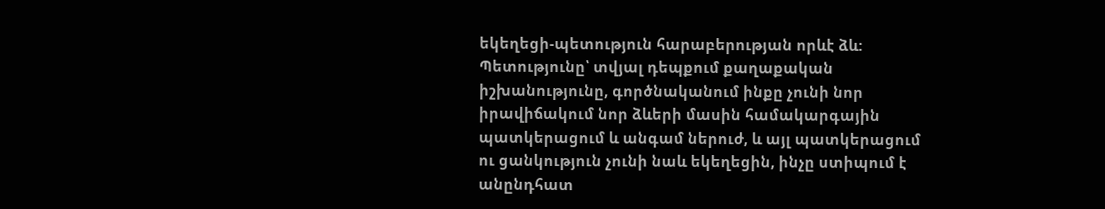եկեղեցի-պետություն հարաբերության որևէ ձև: Պետությունը՝ տվյալ դեպքում քաղաքական իշխանությունը, գործնականում ինքը չունի նոր իրավիճակում նոր ձևերի մասին համակարգային պատկերացում և անգամ ներուժ, և այլ պատկերացում ու ցանկություն չունի նաև եկեղեցին, ինչը ստիպում է անընդհատ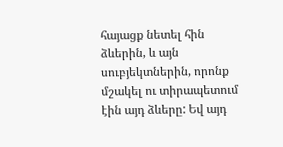հայացք նետել հին ձևերին, և այն սուբյեկտներին, որոնք մշակել ու տիրապետում էին այդ ձևերը: Եվ այդ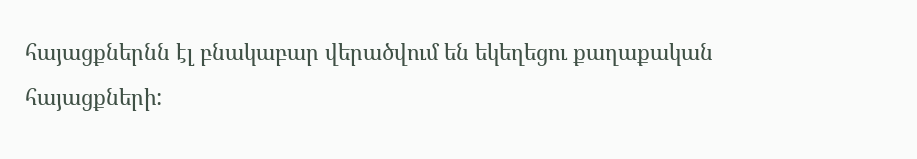հայացքներնն էլ բնակաբար վերածվում են եկեղեցու քաղաքական հայացքների: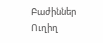Բաժիններ
Ուղիղ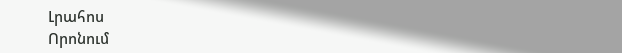Լրահոս
Որոնում